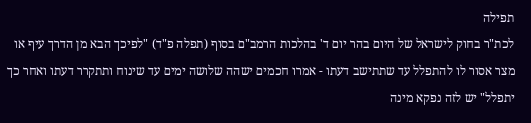תפילה
לכת"ר בחוק לישראל של היום בהר יום ד' בהלכות הרמב"ם בסוף (תפלה פ"ד) "לפיכך הבא מן הדרך עיף או מצר אסור לו להתפלל עד שתתישב דעתו - אמרו חכמים ישהה שלושה ימים עד שינוח ותתקרר דעתו ואחר כך יתפלל" יש לזה נפקא מינה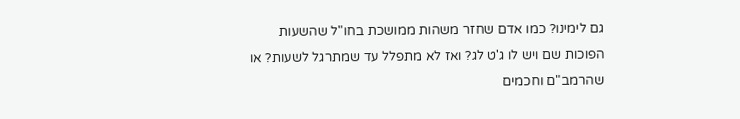גם לימינו? כמו אדם שחזר משהות ממושכת בחו"ל שהשעות הפוכות שם ויש לו ג'ט לג? ואז לא מתפלל עד שמתרגל לשעות? או שהרמב"ם וחכמים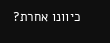כיוונו אחרת?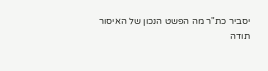יסביר כת"ר מה הפשט הנכון של האיסור
תודה